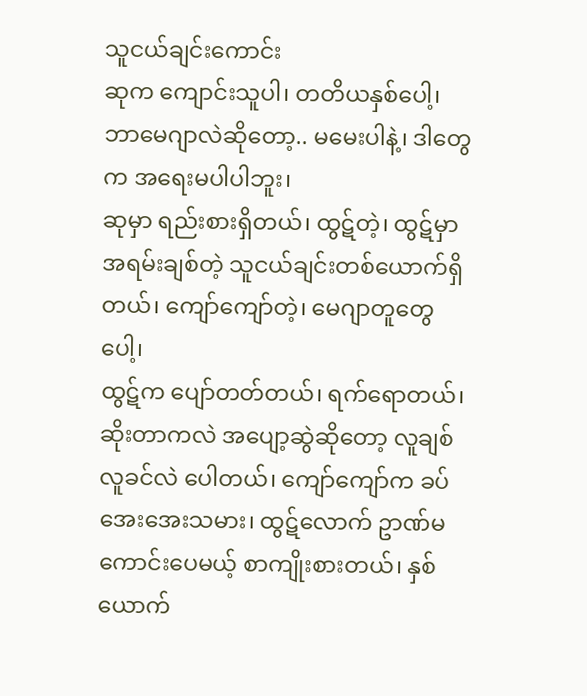သူငယ်ချင်းကောင်း
ဆုက ကျောင်းသူပါ၊ တတိယနှစ်ပေါ့၊ ဘာမေဂျာလဲဆိုတော့.. မမေးပါနဲ့၊ ဒါတွေက အရေးမပါပါဘူး၊
ဆုမှာ ရည်းစားရှိတယ်၊ ထွဋ်တဲ့၊ ထွဋ်မှာ အရမ်းချစ်တဲ့ သူငယ်ချင်းတစ်ယောက်ရှိတယ်၊ ကျော်ကျော်တဲ့၊ မေဂျာတူတွေပေါ့၊
ထွဋ်က ပျော်တတ်တယ်၊ ရက်ရောတယ်၊ ဆိုးတာကလဲ အပျော့ဆွဲဆိုတော့ လူချစ်လူခင်လဲ ပေါတယ်၊ ကျော်ကျော်က ခပ်အေးအေးသမား၊ ထွဋ်လောက် ဥာဏ်မကောင်းပေမယ့် စာကျိုးစားတယ်၊ နှစ်ယောက်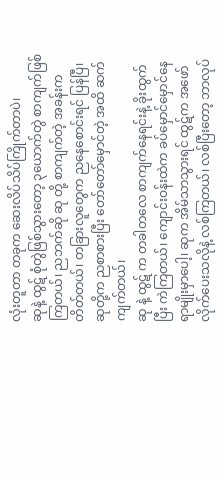လုံးတူတာ တခုက ဆေးလိပ်သိပ်ကြိုက်တာပဲ၊
ဆုနဲ့ ထွဋ် စုံတွဲဖြစ်သွားတော့ ၃ယောက်တွဲ စာကျက်ဖြစ်ကြတယ်၊ ညဘက်ဆို ဆု တို့ စာကျက်တဲ့ အခန်းက တိတ်တယ်၊ တခြားလူတွေက ညနေစောင်းရင် ပြန်ပြီ၊ ဆုတို့က ညစာစားပြီး တော်တော်မှောင်တဲ့ အထိ ဆက်ကျက်တယ်၊
ဆု နဲ့ ထွဋ် က တခါတလေ စာကျက်နေရင်းနဲ့ ခိုးထွက်ပြီး ကဲကြတယ်၊ ကျောင်းဝန်းထဲက ခပ်မှောင်မှောင်နေရာမျိုးမှာပေါ့၊ ဆုက အိမ်သာသွားရင် ထွဋ်က အဖော်လိုက်ပေးသလိုနဲ့ လစ်ကြတယ်၊ လစ်ပြီးတော့ ဘာလုပ်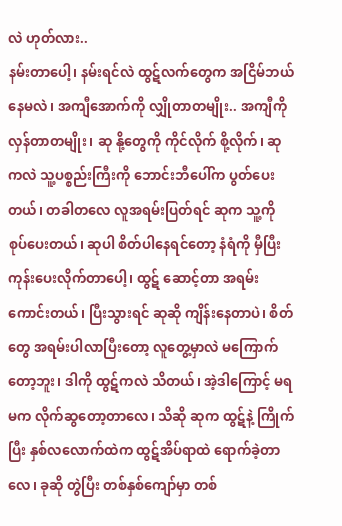လဲ ဟုတ်လား..
နမ်းတာပေါ့၊ နမ်းရင်လဲ ထွဋ်လက်တွေက အငြိမ်ဘယ်နေမလဲ၊ အကျီအောက်ကို လျှိုတာတမျိုး.. အကျီကို လှန်တာတမျိုး၊ ဆု နို့တွေကို ကိုင်လိုက် စို့လိုက်၊ ဆုကလဲ သူ့ပစ္စည်းကြီးကို ဘောင်းဘီပေါ်က ပွတ်ပေးတယ်၊ တခါတလေ လူအရမ်းပြတ်ရင် ဆုက သူ့ကို စုပ်ပေးတယ်၊ ဆုပါ စိတ်ပါနေရင်တော့ နံရံကို မှီပြီး ကုန်းပေးလိုက်တာပေါ့၊ ထွဋ် ဆောင့်တာ အရမ်း ကောင်းတယ်၊ ပြီးသွားရင် ဆုဆို ကျိန်းနေတာပဲ၊ စိတ်တွေ အရမ်းပါလာပြီးတော့ လူတွေ့မှာလဲ မကြောက်တော့ဘူး၊ ဒါကို ထွဋ်ကလဲ သိတယ်၊ အဲ့ဒါကြောင့် မရမက လိုက်ဆွတော့တာလေ၊ သိဆို ဆုက ထွဋ်နဲ့ ကြိုက်ပြီး နှစ်လလောက်ထဲက ထွဋ်အိပ်ရာထဲ ရောက်ခဲ့တာလေ၊ ခုဆို တွဲပြီး တစ်နှစ်ကျော်မှာ တစ်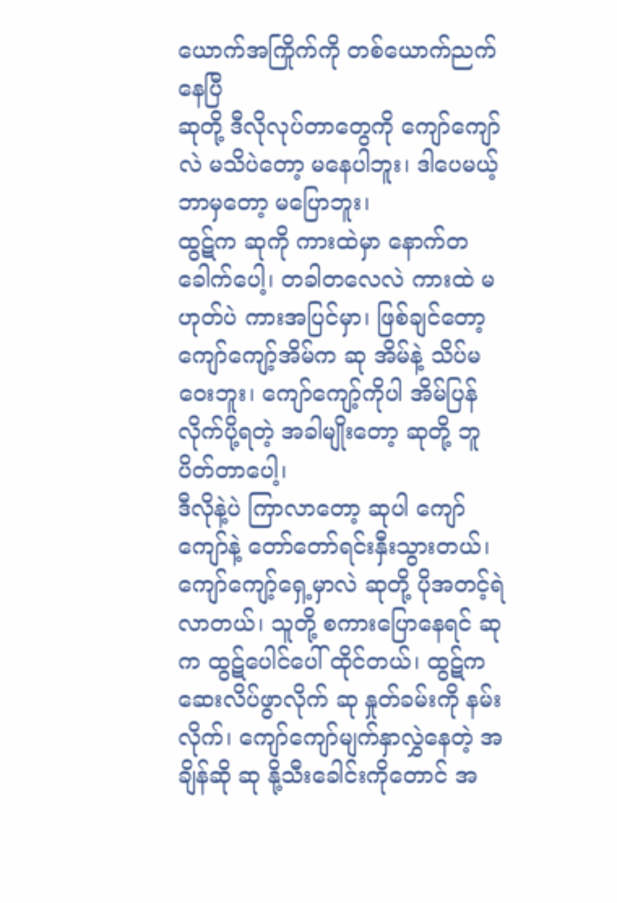ယောက်အကြိုက်ကို တစ်ယောက်ညက်နေပြီ
ဆုတို့ ဒီလိုလုပ်တာတွေကို ကျော်ကျော်လဲ မသိပဲတော့ မနေပါဘူး၊ ဒါပေမယ့် ဘာမှတော့ မပြောဘူး၊
ထွဋ်က ဆုကို ကားထဲမှာ နောက်တခေါက်ပေါ့၊ တခါတလေလဲ ကားထဲ မဟုတ်ပဲ ကားအပြင်မှာ၊ ဖြစ်ချင်တော့ ကျော်ကျော့်အိမ်က ဆု အိမ်နဲ့ သိပ်မဝေးဘူး၊ ကျော်ကျော့်ကိုပါ အိမ်ပြန်လိုက်ပို့ရတဲ့ အခါမျိုးတော့ ဆုတို့ ဘူပိတ်တာပေါ့၊
ဒီလိုနဲ့ပဲ ကြာလာတော့ ဆုပါ ကျော်ကျော်နဲ့ တော်တော်ရင်းနှီးသွားတယ်၊ ကျော်ကျော့်ရှေ့မှာလဲ ဆုတို့ ပိုအတင့်ရဲလာတယ်၊ သူတို့ စကားပြောနေရင် ဆုက ထွဋ်ပေါင်ပေါ် ထိုင်တယ်၊ ထွဋ်က ဆေးလိပ်ဖွာလိုက် ဆု နှုတ်ခမ်းကို နမ်းလိုက်၊ ကျော်ကျော်မျက်နှာလွှဲနေတဲ့ အချိန်ဆို ဆု နို့သီးခေါင်းကိုတောင် အ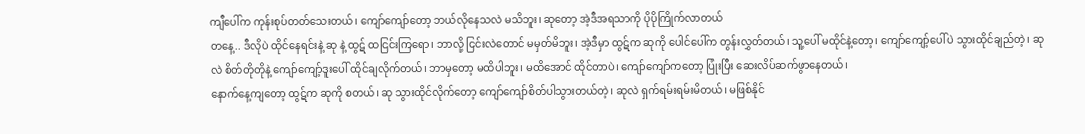ကျီပေါ်က ကုန်းစုပ်တတ်သေးတယ်၊ ကျော်ကျော်တော့ ဘယ်လိုနေသလဲ မသိဘူး၊ ဆုတော့ အဲ့ဒီအရသာကို ပိုပိုကြိုက်လာတယ်
တနေ့.. ဒီလိုပဲ ထိုင်နေရင်းနဲ့ ဆု နဲ့ ထွဋ် ထငြင်းကြရော၊ ဘာလို့ ငြင်းလဲတောင် မမှတ်မိဘူး၊ အဲ့ဒီမှာ ထွဋ်က ဆုကို ပေါင်ပေါ်က တွန်းလွှတ်တယ်၊ သူ့ပေါ် မထိုင်နဲ့တော့၊ ကျော်ကျော့်ပေါ်ပဲ သွားထိုင်ချည်တဲ့၊ ဆုလဲ စိတ်တိုတိုနဲ့ ကျော်ကျော့်ဒူးပေါ် ထိုင်ချလိုက်တယ်၊ ဘာမှတော့ မထိပါဘူး၊ မထိအောင် ထိုင်တာပဲ၊ ကျော်ကျော်ကတော့ ပြုံးပြီး ဆေးလိပ်ဆက်ဖွာနေတယ်၊
နောက်နေ့ကျတော့ ထွဋ်က ဆုကို စတယ်၊ ဆု သွားထိုင်လိုက်တော့ ကျော်ကျော်စိတ်ပါသွားတယ်တဲ့၊ ဆုလဲ ရှက်ရမ်းရမ်းမိတယ်၊ မဖြစ်နိုင်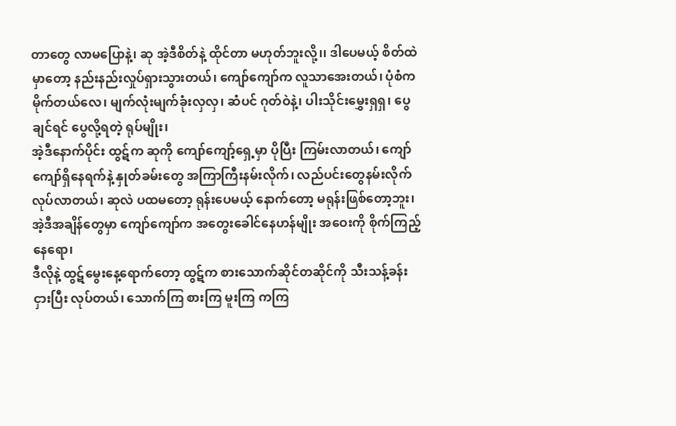တာတွေ လာမပြောနဲ့၊ ဆု အဲ့ဒီစိတ်နဲ့ ထိုင်တာ မဟုတ်ဘူးလို့၊၊ ဒါပေမယ့် စိတ်ထဲမှာတော့ နည်းနည်းလှုပ်ရှားသွားတယ်၊ ကျော်ကျော်က လူသာအေးတယ်၊ ပုံစံက မိုက်တယ်လေ၊ မျက်လုံးမျက်ခုံးလှလှ၊ ဆံပင် ဂုတ်ဝဲနဲ့၊ ပါးသိုင်းမွှေးရှရှ၊ ပွေချင်ရင် ပွေလို့ရတဲ့ ရုပ်မျိုး၊
အဲ့ဒီနောက်ပိုင်း ထွဋ်က ဆုကို ကျော်ကျော့်ရှေ့မှာ ပိုပြီး ကြမ်းလာတယ်၊ ကျော်ကျော်ရှိနေရက်နဲ့ နှုတ်ခမ်းတွေ အကြာကြီးနမ်းလိုက်၊ လည်ပင်းတွေနမ်းလိုက် လုပ်လာတယ်၊ ဆုလဲ ပထမတော့ ရုန်းပေမယ့် နောက်တော့ မရုန်းဖြစ်တော့ဘူး၊ အဲ့ဒီအချိန်တွေမှာ ကျော်ကျော်က အတွေးခေါင်နေဟန်မျိုး အဝေးကို စိုက်ကြည့်နေရော၊
ဒီလိုနဲ့ ထွဋ်မွေးနေ့ရောက်တော့ ထွဋ်က စားသောက်ဆိုင်တဆိုင်ကို သီးသန့်ခန်းငှားပြီး လုပ်တယ်၊ သောက်ကြ စားကြ မူးကြ ကကြ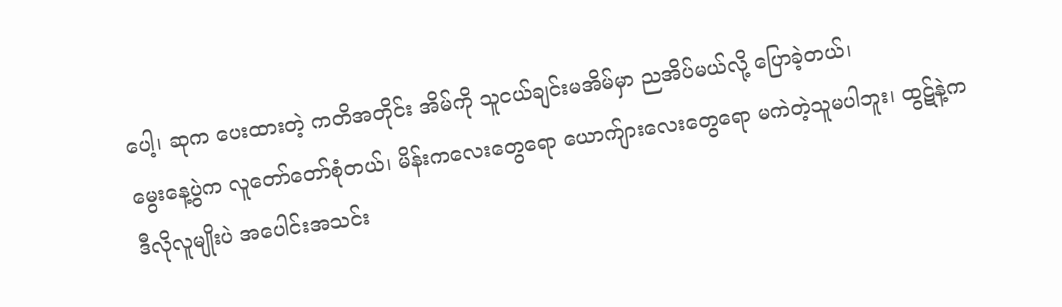ပေါ့၊ ဆုက ပေးထားတဲ့ ကတိအတိုင်း အိမ်ကို သူငယ်ချင်းမအိမ်မှာ ညအိပ်မယ်လို့ ပြောခဲ့တယ်၊
မွေးနေ့ပွဲက လူတော်တော်စုံတယ်၊ မိန်းကလေးတွေရော ယောက်ျားလေးတွေရော မကဲတဲ့သူမပါဘူး၊ ထွဋ်နဲ့က ဒီလိုလူမျိုးပဲ အပေါင်းအသင်း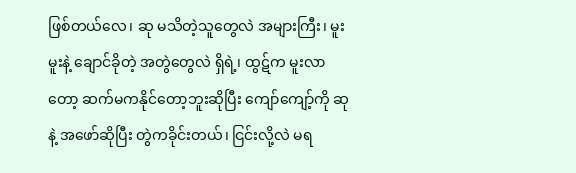ဖြစ်တယ်လေ၊ ဆု မသိတဲ့သူတွေလဲ အများကြီး၊ မူးမူးနဲ့ ချောင်ခိုတဲ့ အတွဲတွေလဲ ရှိရဲ့၊ ထွဋ်က မူးလာတော့ ဆက်မကနိုင်တော့ဘူးဆိုပြီး ကျော်ကျော့်ကို ဆုနဲ့ အဖော်ဆိုပြီး တွဲကခိုင်းတယ်၊ ငြင်းလို့လဲ မရ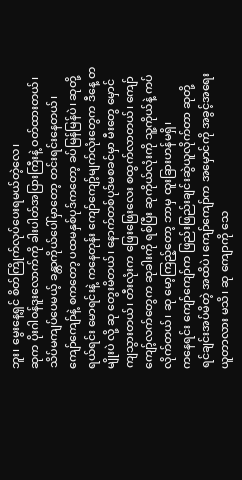ဘူး၊ မွေးနေ့ရှင် စိတ်ကြိုက်လုပ်ပေးရမယ်တဲ့လေ၊
ဆုက ပိုးဂါဝန်ဒူးလောက်ကို ခါးပါတ်အပြားကြီးနဲ့ ဝတ်ထားတယ်၊ သိပ်မကျပ်ပေမယ့် ခန္တာကိုယ်ပေါ်မှာတော့ တင်းရင်းနေတယ်၊ ကျော်ကျော်နဲ့ စကတော့ ပထမနှစ်ပုဒ်ကတော့ ခပ်မြန်မြန်ပဲ၊ ဆုတို့ ရယ်ရင်း မောရင်းနဲ့ ကနေတုန်း ကျော်ကျော့်မျက်လုံးတွေက ဒီနေ့ တမျိုးပဲ လို့ ဆု တွေးမိတယ်၊ နောက်တစ်ပုဒ်မစခင်မှာ မီးတွေ မှောင်ကျသွားတယ်၊ တီးလုံးက ဖြေးဖြေးလေး စထွက်လာတယ်၊ ကျော်ကျော့်လက်တွေက ဆုခါးကို ရစ်ပြီး ဆုကိုယ်လုံးကို သူ့ကိုယ်နဲ့ ကပ်လိုက်တယ်၊ ဆု မော့ကြည့်တော့ ဘာမှ ထူးခြားဟန်မရှိ၊
ကနေရင်း ကျော်ကျော်က ဖြည်းဖြည်းချင်းဆွဲယူလိုက်တာ ဆုတို့ ရင်ချင်းအပ်မိတဲ့ အထိပဲ၊ ကျော်ကျော်က အမှောင်ကို အခွင့်အရေးယူတာလား မသိ၊ ဆု ကျောကို သေ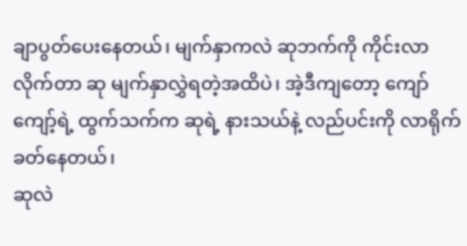ချာပွတ်ပေးနေတယ်၊ မျက်နှာကလဲ ဆုဘက်ကို ကိုင်းလာလိုက်တာ ဆု မျက်နှာလွှဲရတဲ့အထိပဲ၊ အဲ့ဒီကျတော့ ကျော်ကျော့်ရဲ့ ထွက်သက်က ဆုရဲ့ နားသယ်နဲ့ လည်ပင်းကို လာရိုက်ခတ်နေတယ်၊
ဆုလဲ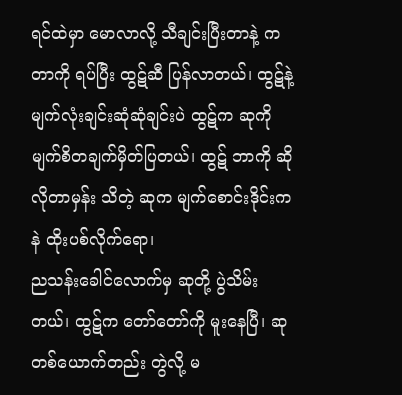ရင်ထဲမှာ မောလာလို့ သီချင်းပြီးတာနဲ့ ကတာကို ရပ်ပြီး ထွဋ်ဆီ ပြန်လာတယ်၊ ထွဋ်နဲ့ မျက်လုံးချင်းဆုံဆုံချင်းပဲ ထွဋ်က ဆုကို မျက်စိတချက်မှိတ်ပြတယ်၊ ထွဋ် ဘာကို ဆိုလိုတာမှန်း သိတဲ့ ဆုက မျက်စောင်းဒိုင်းကနဲ ထိုးပစ်လိုက်ရော၊
ညသန်းခေါင်လောက်မှ ဆုတို့ ပွဲသိမ်းတယ်၊ ထွဋ်က တော်တော်ကို မူးနေပြီ၊ ဆု တစ်ယောက်တည်း တွဲလို့ မ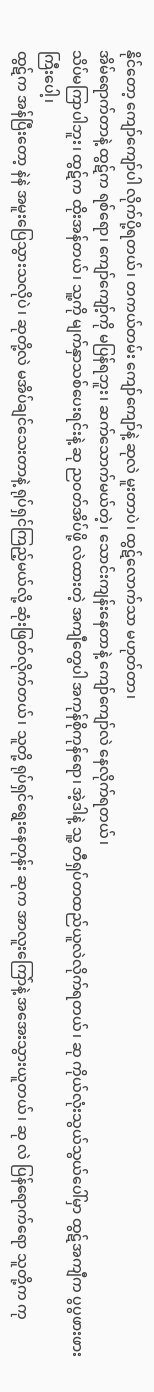နိုင်တော့ ကျော်ကျော်ပါ လိုက်ပို့ရတယ်၊ တကယ်တမ်း ကျော်ကျော်နဲ့ ဆုလဲ မူးတာပဲ၊ ထွဋ်လောက်သာ မဟုတ်တာ၊
အိမ်ရောက်တာနဲ့ ထွဋ်က ရစ်ရော၊ ကျော်ကျော့်ကို မပြန်ရဘူး၊ ဆက်သောက်မယ်တဲ့၊ သောင်းကျန်းနေတာနဲ့ ကျော်ကျော်လဲ နေလိုက်ရတယ်၊
သိပ်မကြာပါဘူး၊ ထွဋ်က ထိုးအန်တယ်၊ သူ့ကို မျက်နှာသစ်ပေးရင်းနဲ့ ဆု ညဝတ်အိပ်ဖို့ လဲထားတဲ့ အကျီတွေပါ အကုန်စိုကုန်ရော၊ အဲ့ဒါနဲ့ သူ့ တီရှပ်တထည်ယူလဲလိုက်ရတယ်၊ ဆု ကိုယ်လုံးသွယ်သွယ်ပေါ်မှာ ထွဋ်အကျီက ပွပွဖားဖားကြီးပေါ့၊
ထွဋ်က အန်ပြီးတော့ နဲနဲ အမူးပြေသွားသလိုပဲ၊ ဆုတို့လဲ မအိပ်ချင်သေးတာနဲ့ ရုပ်ရှင်ကြည့်မယ်လို့ ဆုံးဖြတ်လိုက်တယ်၊ သူတို့ ရုပ်ရှင်ရွေးနေတုန်း ဆုက အာလူးကြော်နဲ့ အအေးသွားယူတယ်၊ ဆု လဲ ပြန်ရောက်ရော သူတို့က ကု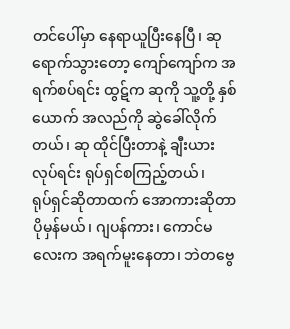တင်ပေါ်မှာ နေရာယူပြီးနေပြီ၊ ဆု ရောက်သွားတော့ ကျော်ကျော်က အရက်စပ်ရင်း ထွဋ်က ဆုကို သူ့တို့ နှစ်ယောက် အလည်ကို ဆွဲခေါ်လိုက်တယ်၊ ဆု ထိုင်ပြီးတာနဲ့ ချီးယားလုပ်ရင်း ရုပ်ရှင်စကြည့်တယ်၊
ရုပ်ရှင်ဆိုတာထက် အောကားဆိုတာ ပိုမှန်မယ်၊ ဂျပန်ကား၊ ကောင်မလေးက အရက်မူးနေတာ၊ ဘဲတဗွေ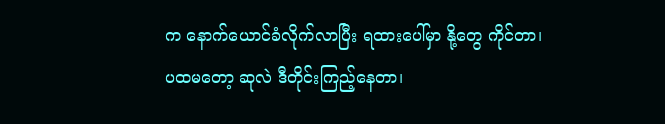က နောက်ယောင်ခံလိုက်လာပြီး ရထားပေါ်မှာ နို့တွေ ကိုင်တာ၊
ပထမတော့ ဆုလဲ ဒီတိုင်းကြည့်နေတာ၊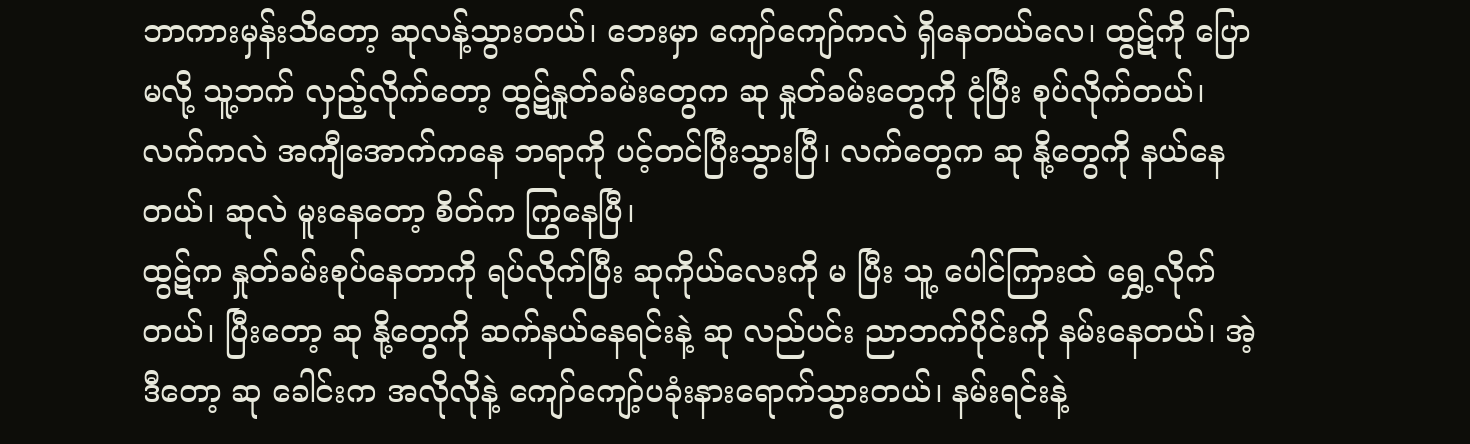ဘာကားမှန်းသိတော့ ဆုလန့်သွားတယ်၊ ဘေးမှာ ကျော်ကျော်ကလဲ ရှိနေတယ်လေ၊ ထွဋ်ကို ပြောမလို့ သူ့ဘက် လှည့်လိုက်တော့ ထွဋ်နှုတ်ခမ်းတွေက ဆု နှုတ်ခမ်းတွေကို ငုံပြီး စုပ်လိုက်တယ်၊ လက်ကလဲ အကျီအောက်ကနေ ဘရာကို ပင့်တင်ပြီးသွားပြီ၊ လက်တွေက ဆု နို့တွေကို နယ်နေတယ်၊ ဆုလဲ မူးနေတော့ စိတ်က ကြွနေပြီ၊
ထွဋ်က နှုတ်ခမ်းစုပ်နေတာကို ရပ်လိုက်ပြီး ဆုကိုယ်လေးကို မ ပြီး သူ့ ပေါင်ကြားထဲ ရွှေ့လိုက်တယ်၊ ပြီးတော့ ဆု နို့တွေကို ဆက်နယ်နေရင်းနဲ့ ဆု လည်ပင်း ညာဘက်ပိုင်းကို နမ်းနေတယ်၊ အဲ့ဒီတော့ ဆု ခေါင်းက အလိုလိုနဲ့ ကျော်ကျော့်ပခုံးနားရောက်သွားတယ်၊ နမ်းရင်းနဲ့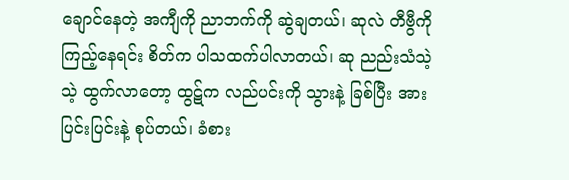ချောင်နေတဲ့ အကျီကို ညာဘက်ကို ဆွဲချတယ်၊ ဆုလဲ တီဗွီကို ကြည့်နေရင်း စိတ်က ပါသထက်ပါလာတယ်၊ ဆု ညည်းသံသဲ့သဲ့ ထွက်လာတော့ ထွဋ်က လည်ပင်းကို သွားနဲ့ ခြစ်ပြီး အားပြင်းပြင်းနဲ့ စုပ်တယ်၊ ခံစား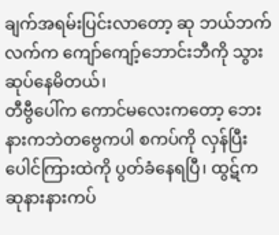ချက်အရမ်းပြင်းလာတော့ ဆု ဘယ်ဘက်လက်က ကျော်ကျော့်ဘောင်းဘီကို သွားဆုပ်နေမိတယ်၊
တီဗွီပေါ်က ကောင်မလေးကတော့ ဘေးနားကဘဲတဗွေကပါ စကပ်ကို လှန်ပြီး ပေါင်ကြားထဲကို ပွတ်ခံနေရပြီ၊ ထွဋ်က ဆုနားနားကပ်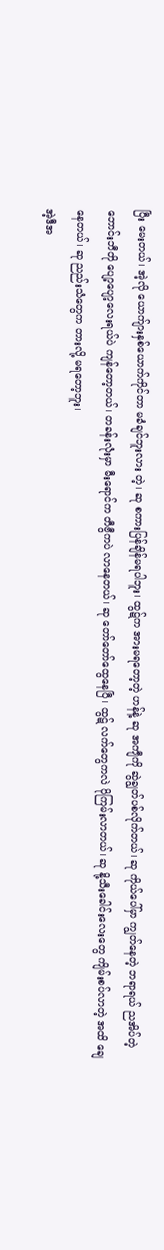ပြီး မေးတယ်၊ အဲ့လို ယောက်ျားနှစ်ယောက်ကိုင်တာ မခံချင်ဘူးလား တဲ့၊ ဆု စကားပြန်ချိန်မရပါဘူး၊ ထွဋ်က အားမရတော့တဲ့ ဟန်နဲ့ ဆု အကျီကို ဆွဲချွတ်ပစ်လိုက်တယ်၊ ဆု ကိုယ်ပေါ်မှာ ကျွတ်နေတဲ့ ဘရာရယ် ညအိပ်တဲ့ ဘောင်းဘီတို ပျော့ပျော့လေးရယ်ပဲ ကျန်တော့တယ်၊ တခန်းလုံးမှာ မီးရောင်က တီဗွီကပဲ လာနေတယ်၊ ဆု တော်တော်ထွေနေပြီ၊ ထွဋ် လက်တွေကလဲ ပိုကြမ်းလာတယ်၊ ဆု နို့သီးခေါင်းလေးတွေ ကျိမ်းစပ်လာတဲ့ အထိ ချေနေတယ်၊ ဆု ညည်းသံတွေက တားလို့ မရတော့ဘူး၊
အဲ့ဒီအ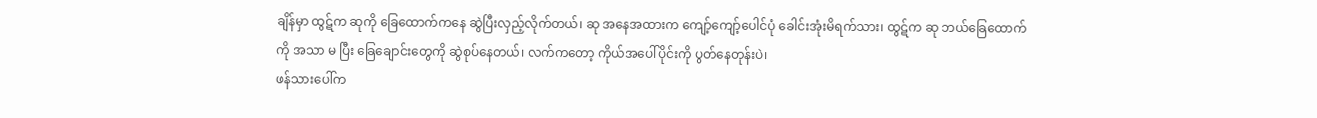ချိန်မှာ ထွဋ်က ဆုကို ခြေထောက်ကနေ ဆွဲပြီးလှည့်လိုက်တယ်၊ ဆု အနေအထားက ကျော့်ကျော့်ပေါင်ပုံ ခေါင်းအုံးမိရက်သား၊ ထွဋ်က ဆု ဘယ်ခြေထောက်ကို အသာ မ ပြီး ခြေချောင်းတွေကို ဆွဲစုပ်နေတယ်၊ လက်ကတော့ ကိုယ်အပေါ်ပိုင်းကို ပွတ်နေတုန်းပဲ၊
ဖန်သားပေါ်က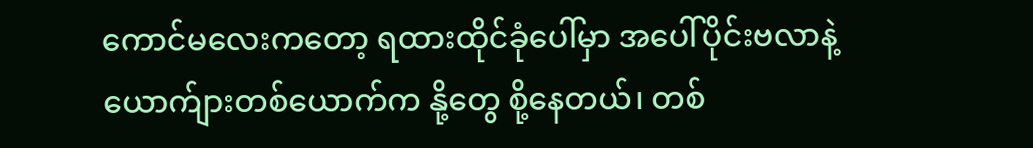ကောင်မလေးကတော့ ရထားထိုင်ခုံပေါ်မှာ အပေါ်ပိုင်းဗလာနဲ့ ယောက်ျားတစ်ယောက်က နို့တွေ စို့နေတယ်၊ တစ်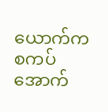ယောက်က စကပ်အောက်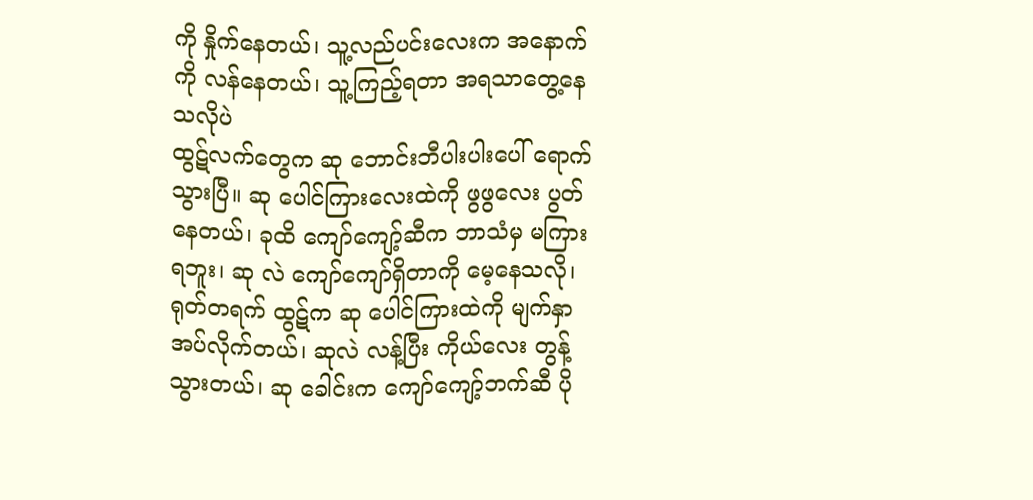ကို နှိုက်နေတယ်၊ သူ့လည်ပင်းလေးက အနောက်ကို လန်နေတယ်၊ သူ့ကြည့်ရတာ အရသာတွေ့နေသလိုပဲ
ထွဋ်လက်တွေက ဆု ဘောင်းဘီပါးပါးပေါ် ရောက်သွားပြီ။ ဆု ပေါင်ကြားလေးထဲကို ဖွဖွလေး ပွတ်နေတယ်၊ ခုထိ ကျော်ကျော့်ဆီက ဘာသံမှ မကြားရဘူး၊ ဆု လဲ ကျော်ကျော်ရှိတာကို မေ့နေသလို၊ ရုတ်တရက် ထွဋ်က ဆု ပေါင်ကြားထဲကို မျက်နှာအပ်လိုက်တယ်၊ ဆုလဲ လန့်ပြီး ကိုယ်လေး တွန့်သွားတယ်၊ ဆု ခေါင်းက ကျော်ကျော့်ဘက်ဆီ ပို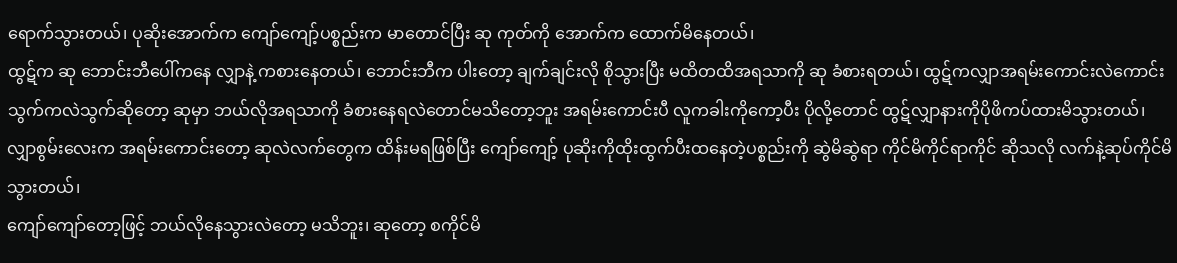ရောက်သွားတယ်၊ ပုဆိုးအောက်က ကျော်ကျော့်ပစ္စည်းက မာတောင်ပြီး ဆု ကုတ်ကို အောက်က ထောက်မိနေတယ်၊
ထွဋ်က ဆု ဘောင်းဘီပေါ်ကနေ လျှာနဲ့ ကစားနေတယ်၊ ဘောင်းဘီက ပါးတော့ ချက်ချင်းလို စိုသွားပြီး မထိတထိအရသာကို ဆု ခံစားရတယ်၊ ထွဋ်ကလျှာအရမ်းကောင်းလဲကောင်း သွက်ကလဲသွက်ဆိုတော့ ဆုမှာ ဘယ်လိုအရသာကို ခံစားနေရလဲတောင်မသိတော့ဘူး အရမ်းကောင်းပီ လူကခါးကိုကော့ပီး ပိုလို့တောင် ထွဋ်လျှာနားကိုပိုဖိကပ်ထားမိသွားတယ်၊ လျှာစွမ်းလေးက အရမ်းကောင်းတော့ ဆုလဲလက်တွေက ထိန်းမရဖြစ်ပြီး ကျော်ကျော့် ပုဆိုးကိုထိုးထွက်ပီးထနေတဲ့ပစ္စည်းကို ဆွဲမိဆွဲရာ ကိုင်မိကိုင်ရာကိုင် ဆိုသလို လက်နဲ့ဆုပ်ကိုင်မိသွားတယ်၊
ကျော်ကျော်တော့ဖြင့် ဘယ်လိုနေသွားလဲတော့ မသိဘူး၊ ဆုတော့ စကိုင်မိ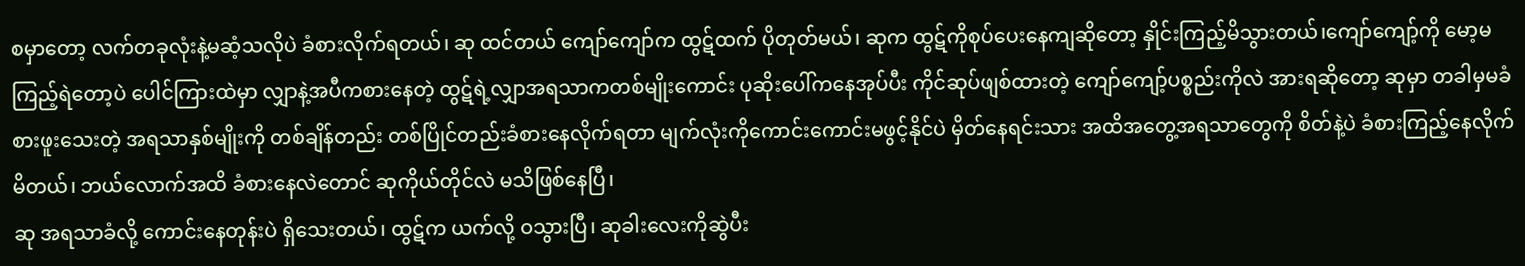စမှာတော့ လက်တခုလုံးနဲ့မဆံ့သလိုပဲ ခံစားလိုက်ရတယ်၊ ဆု ထင်တယ် ကျော်ကျော်က ထွဋ်ထက် ပိုတုတ်မယ်၊ ဆုက ထွဋ်ကိုစုပ်ပေးနေကျဆိုတော့ နှိုင်းကြည့်မိသွားတယ်၊ကျော်ကျော့်ကို မော့မကြည့်ရဲတော့ပဲ ပေါင်ကြားထဲမှာ လျှာနဲ့အပီကစားနေတဲ့ ထွဋ်ရဲ့လျှာအရသာကတစ်မျိုးကောင်း ပုဆိုးပေါ်ကနေအုပ်ပီး ကိုင်ဆုပ်ဖျစ်ထားတဲ့ ကျော်ကျော့်ပစ္စည်းကိုလဲ အားရဆိုတော့ ဆုမှာ တခါမှမခံစားဖူးသေးတဲ့ အရသာနှစ်မျိုးကို တစ်ချိန်တည်း တစ်ပြိုင်တည်းခံစားနေလိုက်ရတာ မျက်လုံးကိုကောင်းကောင်းမဖွင့်နိုင်ပဲ မှိတ်နေရင်းသား အထိအတွေ့အရသာတွေကို စိတ်နဲ့ပဲ ခံစားကြည့်နေလိုက်မိတယ်၊ ဘယ်လောက်အထိ ခံစားနေလဲတောင် ဆုကိုယ်တိုင်လဲ မသိဖြစ်နေပြီ၊
ဆု အရသာခံလို့ ကောင်းနေတုန်းပဲ ရှိသေးတယ်၊ ထွဋ်က ယက်လို့ ဝသွားပြီ၊ ဆုခါးလေးကိုဆွဲပီး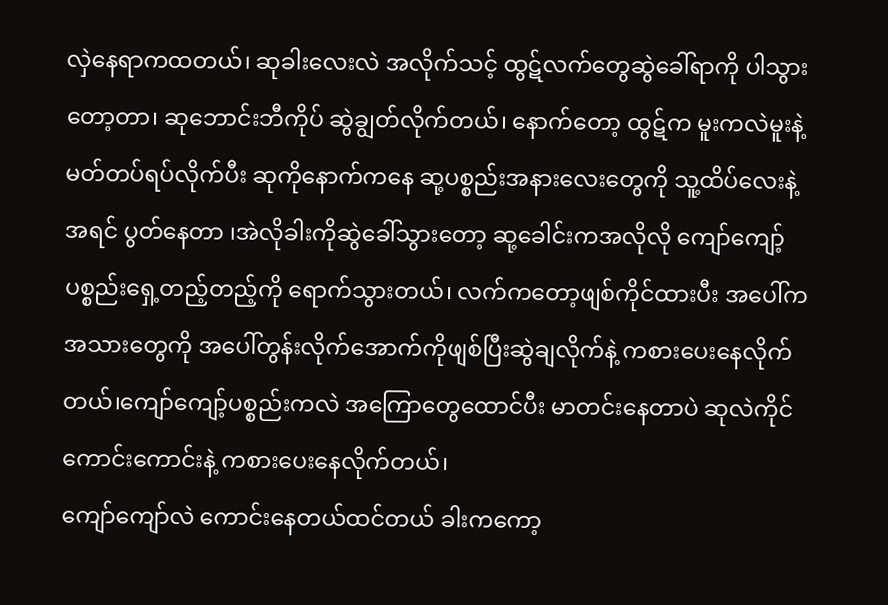လှဲနေရာကထတယ်၊ ဆုခါးလေးလဲ အလိုက်သင့် ထွဋ်လက်တွေဆွဲခေါ်ရာကို ပါသွားတော့တာ၊ ဆုဘောင်းဘီကိုပ် ဆွဲချွတ်လိုက်တယ်၊ နောက်တော့ ထွဋ်က မူးကလဲမူးနဲ့ မတ်တပ်ရပ်လိုက်ပီး ဆုကိုနောက်ကနေ ဆု့ပစ္စည်းအနားလေးတွေကို သူ့ထိပ်လေးနဲ့အရင် ပွတ်နေတာ ၊အဲလိုခါးကိုဆွဲခေါ်သွားတော့ ဆု့ခေါင်းကအလိုလို ကျော်ကျော့်ပစ္စည်းရှေ့တည့်တည့်ကို ရောက်သွားတယ်၊ လက်ကတော့ဖျစ်ကိုင်ထားပီး အပေါ်ကအသားတွေကို အပေါ်တွန်းလိုက်အောက်ကိုဖျစ်ပြီးဆွဲချလိုက်နဲ့ ကစားပေးနေလိုက်တယ်၊ကျော်ကျော့်ပစ္စည်းကလဲ အကြောတွေထောင်ပီး မာတင်းနေတာပဲ ဆုလဲကိုင်ကောင်းကောင်းနဲ့ ကစားပေးနေလိုက်တယ်၊
ကျော်ကျော်လဲ ကောင်းနေတယ်ထင်တယ် ခါးကကော့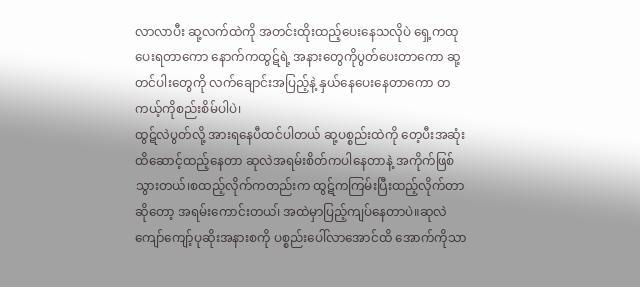လာလာပီး ဆု့လက်ထဲကို အတင်းထိုးထည့်ပေးနေသလိုပဲ ရှေ့ကထုပေးရတာကော နောက်ကထွဋ်ရဲ့ အနားတွေကိုပွတ်ပေးတာကော ဆု့တင်ပါးတွေကို လက်ချောင်းအပြည့်နဲ့ နှယ်နေပေးနေတာကော တကယ့်ကိုစည်းစိမ်ပါပဲ၊
ထွဋ်လဲပွတ်လို့ အားရနေပီထင်ပါတယ် ဆု့ပစ္စည်းထဲကို တေ့ပီးအဆုံးထိဆောင့်ထည့်နေတာ ဆုလဲအရမ်းစိတ်ကပါနေတာနဲ့ အကိုက်ဖြစ်သွားတယ်၊စထည့်လိုက်ကတည်းက ထွဋ်ကကြမ်းပြီးထည့်လိုက်တာဆိုတော့ အရမ်းကောင်းတယ၊် အထဲမှာပြည့်ကျပ်နေတာပဲ။ဆုလဲ ကျော်ကျော့်ပုဆိုးအနားစကို ပစ္စည်းပေါ်လာအောင်ထိ အောက်ကိုသာ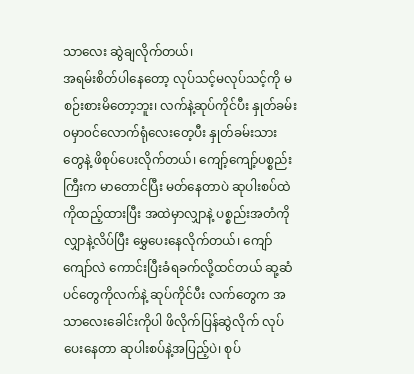သာလေး ဆွဲချလိုက်တယ်၊
အရမ်းစိတ်ပါနေတော့ လုပ်သင့်မလုပ်သင့်ကို မစဉ်းစားမိတော့ဘူး၊ လက်နဲ့ဆုပ်ကိုင်ပီး နှုတ်ခမ်း၀မှာ၀င်လောက်ရုံလေးတေ့ပီး နှုတ်ခမ်းသားတွေနဲ့ ဖိစုပ်ပေးလိုက်တယ်၊ ကျော့်ကျော့်ပစ္စည်းကြီးက မာတောင်ပြီး မတ်နေတာပဲ ဆုပါးစပ်ထဲကိုထည့်ထားပြီး အထဲမှာလျှာနဲ့ ပစ္စည်းအတံကို လျှာနဲ့လိပ်ပြီး မွှေပေးနေလိုက်တယ်၊ ကျော်ကျော်လဲ ကောင်းပြီးခံရခက်လို့ထင်တယ် ဆု့ဆံပင်တွေကိုလက်နဲ့ ဆုပ်ကိုင်ပီး လက်တွေက အသာလေးခေါင်းကိုပါ ဖိလိုက်ပြန်ဆွဲလိုက် လုပ်ပေးနေတာ ဆုပါးစပ်နဲ့အပြည့်ပဲ၊ စုပ်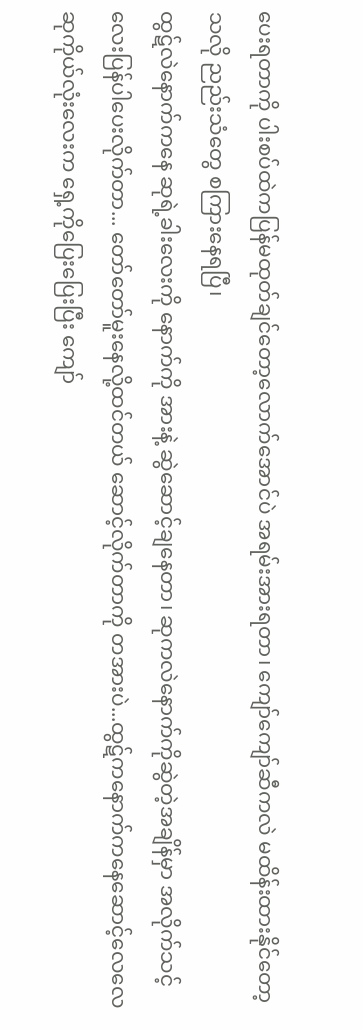ပေးရတာကို ပါးစပ်ထဲကပြန်မထုတ်ချင်တော့လောက်အောင်ပဲ အရမ်းအားရတာ၊ ကျော်ကျော်ဆီကလဲ မထိန်းထားနိုင်တော့သလို ညည်းသံတွေ စကြားနေရပြီ၊
ထွဋ်လဲနောက်ကနေ ဆုရဲ့ခါးလေးကို နောက်ကို အားနဲ့ ဆွဲဆောင့်ချနေတာ၊ ဆုကလဲနောက်ကိုဆွဲတဲ့အချိန်မှာ အလိုက်သင့်လေးပြန်ပါပေးလိုက်တာ... တော်တော်မူးနေလို့ထင်တယ် ဆောင့်လိုက်တာကို တအားပဲ...ထွဋ်ကနောက်ကနေဆောင့်လေလေ ဆုကိုယ်လုံးလေးက ရှေ့ကိုပြေးပြေးပြီး ကျော်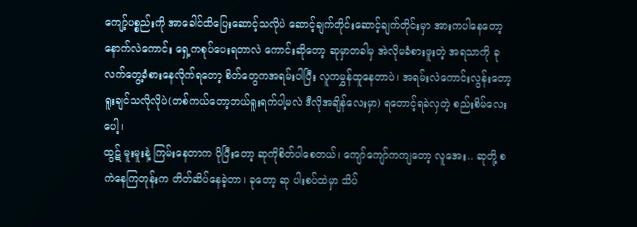ကျော့်ပစ္စည်းကို အာခေါင်ထိပြေးဆောင့်သလိုပဲ ဆောင့်ချက်တိုင်းဆောင့်ချက်တိုင်းမှာ အားကပါနေတော့ နောက်လဲကောင်း ရှေ့ကစုပ်ပေးရတာလဲ ကောင်းဆိုတော့ ဆုမှာတခါမှ အဲလိုမခံစားဖူးတဲ့ အရသာကို ခုလက်တွေ့ခံစားနေလိုက်ရတော့ စိတ်တွေကအရမ်းပါပြီး လူကမွှန်ထူနေတာပဲ၊ အရမ်းလဲကောင်းလွန်းတော့ ရူးချင်သလိုလိုပဲ(တစ်ကယ်တော့ဘယ်ရူးရက်ပါ့မလဲ ဒီလိုအချိန်လေးမှာ) ရတောင့်ရခဲလှတဲ့ စည်းစိမ်လေးပေါ့၊
ထွဋ် မူးမူးနဲ့ ကြမ်းနေတာက ပိုပြီးတော့ ဆုကိုစိတ်ပါစေတယ်၊ ကျော်ကျော်ကကျတော့ လူအေး.. ဆုတို့ စကဲနေကြတုန်းက တိတ်ဆိပ်နေခဲ့တာ၊ ခုတော့ ဆု ပါးစပ်ထဲမှာ သိပ်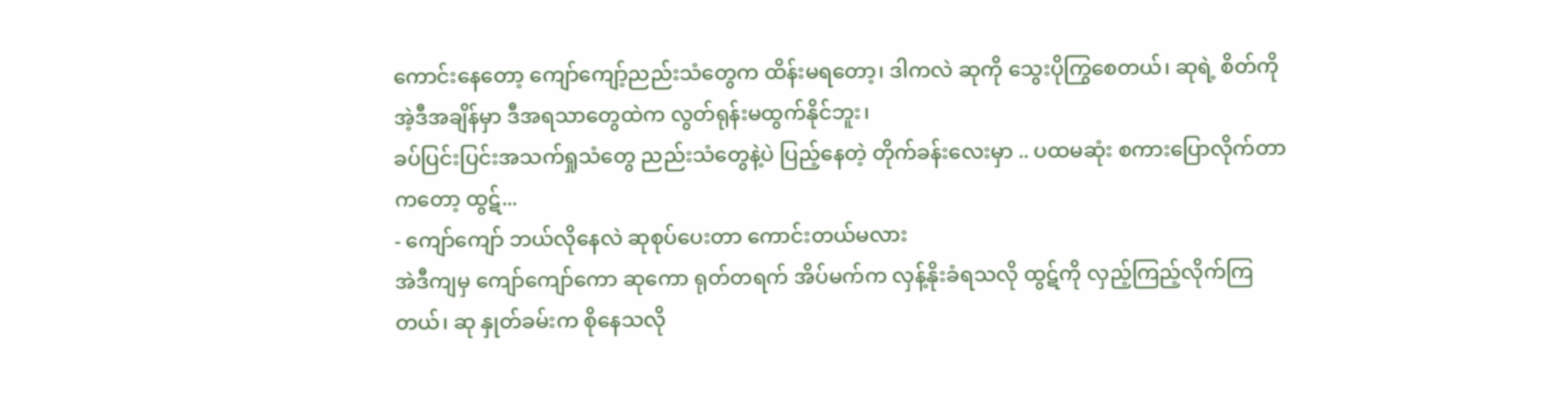ကောင်းနေတော့ ကျော်ကျော့်ညည်းသံတွေက ထိန်းမရတော့၊ ဒါကလဲ ဆုကို သွေးပိုကြွစေတယ်၊ ဆုရဲ့ စိတ်ကို အဲ့ဒီအချိန်မှာ ဒီအရသာတွေထဲက လွတ်ရုန်းမထွက်နိုင်ဘူး၊
ခပ်ပြင်းပြင်းအသက်ရှုသံတွေ ညည်းသံတွေနဲ့ပဲ ပြည့်နေတဲ့ တိုက်ခန်းလေးမှာ .. ပထမဆုံး စကားပြောလိုက်တာကတော့ ထွဋ်...
- ကျော်ကျော် ဘယ်လိုနေလဲ ဆုစုပ်ပေးတာ ကောင်းတယ်မလား
အဲဒီကျမှ ကျော်ကျော်ကော ဆုကော ရုတ်တရက် အိပ်မက်က လှန့်နိုးခံရသလို ထွဋ်ကို လှည့်ကြည့်လိုက်ကြတယ်၊ ဆု နှုတ်ခမ်းက စိုနေသလို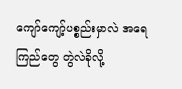ကျော်ကျော့်ပစ္စည်းမှာလဲ အရေကြည်တွေ တွဲလဲခိုလို့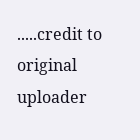.....credit to original uploader